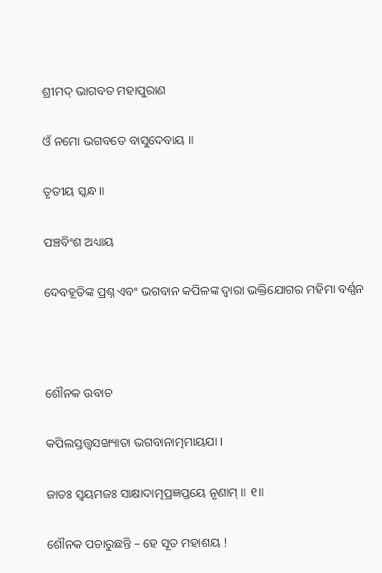ଶ୍ରୀମଦ୍ ଭାଗବତ ମହାପୁରାଣ

ଓଁ ନମୋ ଭଗବତେ ବାସୁଦେବାୟ ॥

ତୃତୀୟ ସ୍କନ୍ଧ ॥

ପଞ୍ଚବିଂଶ ଅଧ୍ୟାୟ

ଦେବହୂତିଙ୍କ ପ୍ରଶ୍ନ ଏବଂ ଭଗବାନ କପିଳଙ୍କ ଦ୍ବାରା ଭକ୍ତିଯୋଗର ମହିମା ବର୍ଣ୍ଣନ



ଶୌନକ ଉବାଚ

କପିଲସ୍ତତ୍ତ୍ୱସଙ୍ଖ୍ୟାତା ଭଗବାନାତ୍ମମାୟଯା ।

ଜାତଃ ସ୍ୱୟମଜଃ ସାକ୍ଷାଦାତ୍ମପ୍ରଜ୍ଞପ୍ତୟେ ନୃଣାମ୍ ॥ ୧॥

ଶୌନକ ପଚାରୁଛନ୍ତି – ହେ ସୂତ ମହାଶୟ !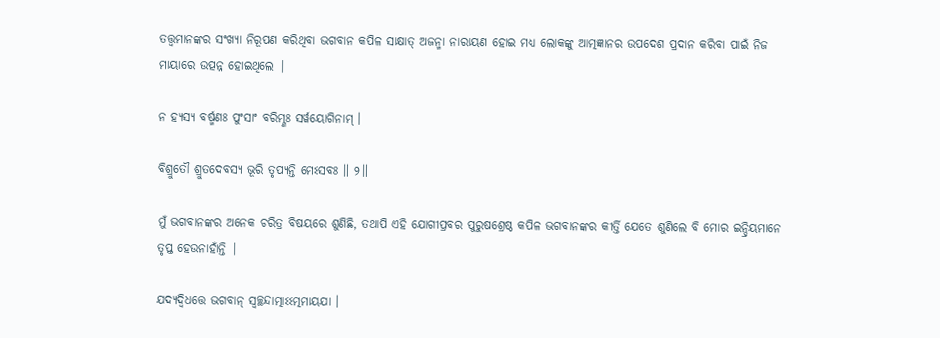ତତ୍ତ୍ବମାନଙ୍କର ସଂଖ୍ୟା ନିରୂପଣ କରିଥିବା ଭଗବାନ କପିଳ ସାକ୍ଷାତ୍ ଅଜନ୍ମା ନାରାୟଣ ହୋଇ ମଧ୍ୟ ଲୋକଙ୍କୁ ଆତ୍ମଜ୍ଞାନର ଉପଦେଶ ପ୍ରଦାନ କରିବା ପାଇଁ ନିଜ ମାୟାରେ ଉତ୍ପନ୍ନ ହୋଇଥିଲେ |

ନ ହ୍ୟସ୍ୟ ବର୍ଷ୍ମଣଃ ପୁଂସାଂ ବରିମ୍ଣଃ ସର୍ୱୟୋଗିନାମ୍ ।

ବିଶ୍ରୁତୌ ଶ୍ରୁତଦେବସ୍ୟ ଭୂରି ତୃପ୍ୟନ୍ତି ମେଽସବଃ ॥ ୨॥

ମୁଁ ଭଗବାନଙ୍କର ଅନେକ ଚରିତ୍ର ବିଷୟରେ ଶୁଣିଛି, ତଥାପି ଏହି ଯୋଗୀପ୍ରବର ପୁରୁଷଶ୍ରେଷ୍ଠ କପିଳ ଭଗବାନଙ୍କର କୀର୍ତ୍ତି ଯେତେ ଶୁଣିଲେ ବି ମୋର ଇନ୍ଦ୍ରିୟମାନେ ତୃପ୍ତ ହେଉନାହାଁନ୍ତି |

ଯଦ୍ୟଦ୍ୱିଧତ୍ତେ ଭଗବାନ୍ ସ୍ୱଚ୍ଛନ୍ଦାତ୍ମାଽଽତ୍ମମାୟଯା ।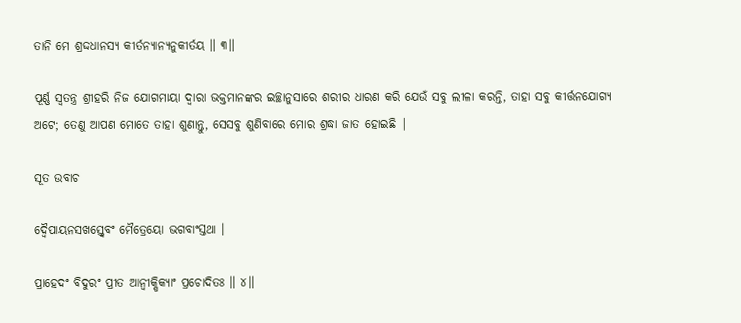ତାନି ମେ ଶ୍ରଦ୍ଦଧାନସ୍ୟ କୀର୍ତନ୍ୟାନ୍ୟନୁକୀର୍ତୟ ॥ ୩॥

ପୂର୍ଣ୍ଣ ସ୍ବତନ୍ତ୍ର ଶ୍ରୀହରି ନିଜ ଯୋଗମାୟା ଦ୍ବାରା ଭକ୍ତମାନଙ୍କର ଇଚ୍ଛାନୁସାରେ ଶରୀର ଧାରଣ କରି ଯେଉଁ ସବୁ ଲୀଳା କରନ୍ତି, ତାହା ସବୁ କୀର୍ତ୍ତନଯୋଗ୍ୟ ଅଟେ; ତେଣୁ ଆପଣ ମୋତେ ତାହା ଶୁଣାନ୍ତୁ, ସେସବୁ ଶୁଣିବାରେ ମୋର ଶ୍ରଦ୍ଧା ଜାତ ହୋଇଛି |

ସୂତ ଉବାଚ

ଦ୍ୱୈପାୟନସଖସ୍ତ୍ୱେବଂ ମୈତ୍ରେୟୋ ଭଗବାଂସ୍ତଥା ।

ପ୍ରାହେଦଂ ବିଦୁରଂ ପ୍ରୀତ ଆନ୍ୱୀକ୍ଷିକ୍ୟାଂ ପ୍ରଚୋଦିତଃ ॥ ୪॥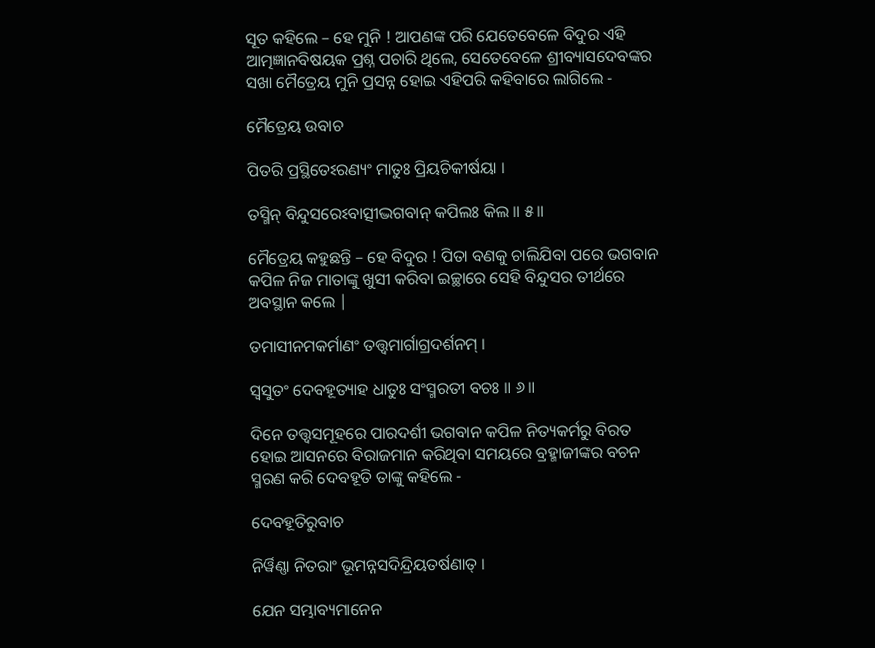ସୂତ କହିଲେ – ହେ ମୁନି ! ଆପଣଙ୍କ ପରି ଯେତେବେଳେ ବିଦୁର ଏହି ଆତ୍ମଜ୍ଞାନବିଷୟକ ପ୍ରଶ୍ନ ପଚାରି ଥିଲେ, ସେତେବେଳେ ଶ୍ରୀବ୍ୟାସଦେବଙ୍କର ସଖା ମୈତ୍ରେୟ ମୁନି ପ୍ରସନ୍ନ ହୋଇ ଏହିପରି କହିବାରେ ଲାଗିଲେ -

ମୈତ୍ରେୟ ଉବାଚ

ପିତରି ପ୍ରସ୍ଥିତେଽରଣ୍ୟଂ ମାତୁଃ ପ୍ରିୟଚିକୀର୍ଷୟା ।

ତସ୍ମିନ୍ ବିନ୍ଦୁସରେଽବାତ୍ସୀଦ୍ଭଗବାନ୍ କପିଲଃ କିଲ ॥ ୫॥

ମୈତ୍ରେୟ କହୁଛନ୍ତି – ହେ ବିଦୁର ! ପିତା ବଣକୁ ଚାଲିଯିବା ପରେ ଭଗବାନ କପିଳ ନିଜ ମାତାଙ୍କୁ ଖୁସୀ କରିବା ଇଚ୍ଛାରେ ସେହି ବିନ୍ଦୁସର ତୀର୍ଥରେ ଅବସ୍ଥାନ କଲେ |

ତମାସୀନମକର୍ମାଣଂ ତତ୍ତ୍ୱମାର୍ଗାଗ୍ରଦର୍ଶନମ୍ ।

ସ୍ୱସୁତଂ ଦେବହୂତ୍ୟାହ ଧାତୁଃ ସଂସ୍ମରତୀ ବଚଃ ॥ ୬॥

ଦିନେ ତତ୍ତ୍ବସମୂହରେ ପାରଦର୍ଶୀ ଭଗବାନ କପିଳ ନିତ୍ୟକର୍ମରୁ ବିରତ ହୋଇ ଆସନରେ ବିରାଜମାନ କରିଥିବା ସମୟରେ ବ୍ରହ୍ମାଜୀଙ୍କର ବଚନ ସ୍ମରଣ କରି ଦେବହୂତି ତାଙ୍କୁ କହିଲେ -

ଦେବହୂତିରୁବାଚ

ନିର୍ୱିଣ୍ଣା ନିତରାଂ ଭୂମନ୍ନସଦିନ୍ଦ୍ରିୟତର୍ଷଣାତ୍ ।

ଯେନ ସମ୍ଭାବ୍ୟମାନେନ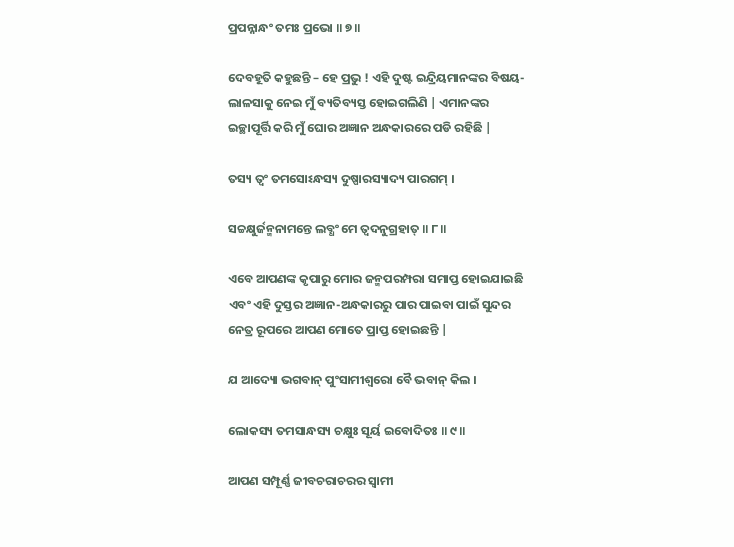ପ୍ରପନ୍ନାନ୍ଧଂ ତମଃ ପ୍ରଭୋ ॥ ୭॥

ଦେବହୂତି କହୁଛନ୍ତି – ହେ ପ୍ରଭୁ ! ଏହି ଦୁଷ୍ଟ ଇନ୍ଦ୍ରିୟମାନଙ୍କର ବିଷୟ-ଲାଳସାକୁ ନେଇ ମୁଁ ବ୍ୟତିବ୍ୟସ୍ତ ହୋଇଗଲିଣି | ଏମାନଙ୍କର ଇଚ୍ଛାପୂର୍ତ୍ତି କରି ମୁଁ ଘୋର ଅଜ୍ଞାନ ଅନ୍ଧକାରରେ ପଡି ରହିଛି |

ତସ୍ୟ ତ୍ୱଂ ତମସୋଽନ୍ଧସ୍ୟ ଦୁଷ୍ପାରସ୍ୟାଦ୍ୟ ପାରଗମ୍ ।

ସଚ୍ଚକ୍ଷୁର୍ଜନ୍ମନାମନ୍ତେ ଲବ୍ଧଂ ମେ ତ୍ୱଦନୁଗ୍ରହାତ୍ ॥ ୮॥

ଏବେ ଆପଣଙ୍କ କୃପାରୁ ମୋର ଜନ୍ମପରମ୍ପରା ସମାପ୍ତ ହୋଇଯାଇଛି ଏବଂ ଏହି ଦୁସ୍ତର ଅଜ୍ଞାନ-ଅନ୍ଧକାରରୁ ପାର ପାଇବା ପାଇଁ ସୁନ୍ଦର ନେତ୍ର ରୂପରେ ଆପଣ ମୋତେ ପ୍ରାପ୍ତ ହୋଇଛନ୍ତି |

ଯ ଆଦ୍ୟୋ ଭଗବାନ୍ ପୁଂସାମୀଶ୍ୱରୋ ବୈ ଭବାନ୍ କିଲ ।

ଲୋକସ୍ୟ ତମସାନ୍ଧସ୍ୟ ଚକ୍ଷୁଃ ସୂର୍ୟ ଇବୋଦିତଃ ॥ ୯॥

ଆପଣ ସମ୍ପୂର୍ଣ୍ଣ ଜୀବଚରାଚରର ସ୍ବାମୀ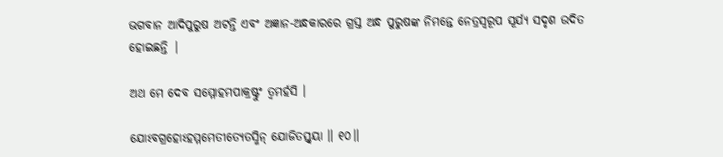ଭଗବାନ ଆଦିପୁରୁଷ ଅଟନ୍ତି ଏବଂ ଅଜ୍ଞାନ-ଅନ୍ଧକାରରେ ଗ୍ରସ୍ତ ଅନ୍ଧ ପୁରୁଷଙ୍କ ନିମନ୍ତେ ନେତ୍ରସ୍ବରୂପ ସୂର୍ଯ୍ୟ ସଦୃଶ ଉଦିତ ହୋଇଛନ୍ତି |

ଅଥ ମେ ଦେବ ସମ୍ମୋହମପାକ୍ରଷ୍ଟୁଂ ତ୍ୱମର୍ହସି ।

ଯୋଽବଗ୍ରହୋଽହମ୍ମମେତୀତ୍ୟେତସ୍ମିନ୍ ଯୋଜିତସ୍ତ୍ୱୟା ॥ ୧୦॥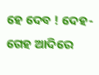ହେ ଦେବ ! ଦେହ-ଗେହ ଆଦିରେ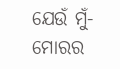ଯେଉଁ ମୁଁ-ମୋରର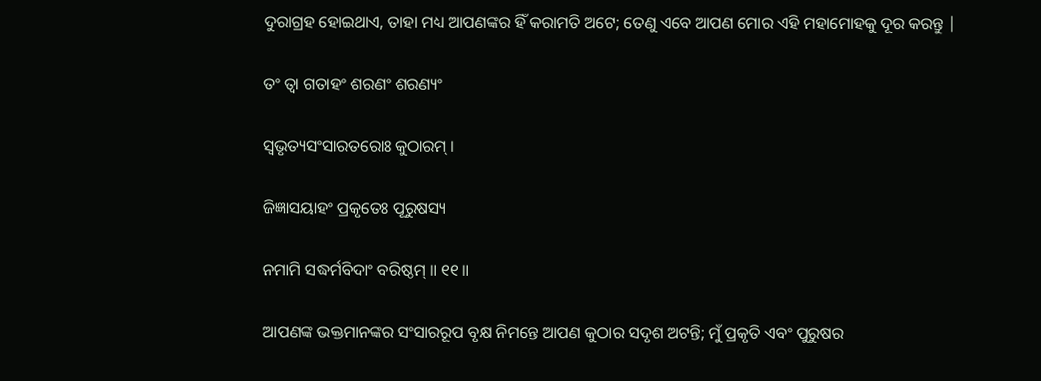ଦୁରାଗ୍ରହ ହୋଇଥାଏ, ତାହା ମଧ୍ୟ ଆପଣଙ୍କର ହିଁ କରାମତି ଅଟେ; ତେଣୁ ଏବେ ଆପଣ ମୋର ଏହି ମହାମୋହକୁ ଦୂର କରନ୍ତୁ |

ତଂ ତ୍ୱା ଗତାହଂ ଶରଣଂ ଶରଣ୍ୟଂ

ସ୍ୱଭୃତ୍ୟସଂସାରତରୋଃ କୁଠାରମ୍ ।

ଜିଜ୍ଞାସୟାହଂ ପ୍ରକୃତେଃ ପୂରୁଷସ୍ୟ

ନମାମି ସଦ୍ଧର୍ମବିଦାଂ ବରିଷ୍ଠମ୍ ॥ ୧୧॥

ଆପଣଙ୍କ ଭକ୍ତମାନଙ୍କର ସଂସାରରୂପ ବୃକ୍ଷ ନିମନ୍ତେ ଆପଣ କୁଠାର ସଦୃଶ ଅଟନ୍ତି; ମୁଁ ପ୍ରକୃତି ଏବଂ ପୁରୁଷର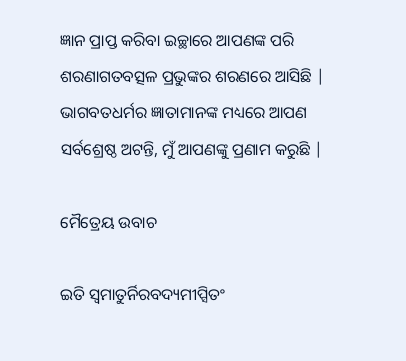ଜ୍ଞାନ ପ୍ରାପ୍ତ କରିବା ଇଚ୍ଛାରେ ଆପଣଙ୍କ ପରି ଶରଣାଗତବତ୍ସଳ ପ୍ରଭୁଙ୍କର ଶରଣରେ ଆସିଛି | ଭାଗବତଧର୍ମର ଜ୍ଞାତାମାନଙ୍କ ମଧ୍ୟରେ ଆପଣ ସର୍ବଶ୍ରେଷ୍ଠ ଅଟନ୍ତି, ମୁଁ ଆପଣଙ୍କୁ ପ୍ରଣାମ କରୁଛି |

ମୈତ୍ରେୟ ଉବାଚ

ଇତି ସ୍ୱମାତୁର୍ନିରବଦ୍ୟମୀପ୍ସିତଂ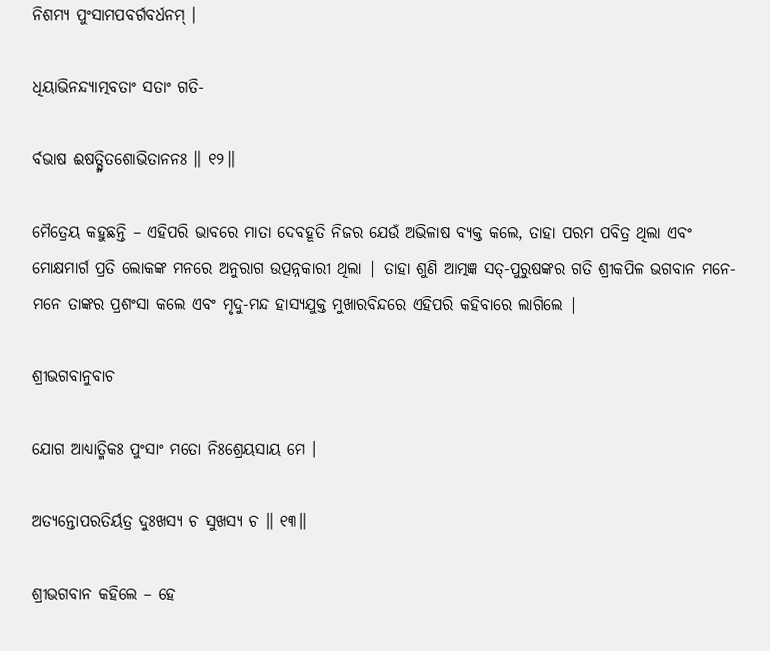ନିଶମ୍ୟ ପୁଂସାମପବର୍ଗବର୍ଧନମ୍ ।

ଧିୟାଭିନନ୍ଦ୍ୟାତ୍ମବତାଂ ସତାଂ ଗତି-

ର୍ବଭାଷ ଈଷତ୍ସ୍ମିତଶୋଭିତାନନଃ ॥ ୧୨॥

ମୈତ୍ରେୟ କହୁଛନ୍ତି – ଏହିପରି ଭାବରେ ମାତା ଦେବହୂତି ନିଜର ଯେଉଁ ଅଭିଳାଷ ବ୍ୟକ୍ତ କଲେ, ତାହା ପରମ ପବିତ୍ର ଥିଲା ଏବଂ ମୋକ୍ଷମାର୍ଗ ପ୍ରତି ଲୋକଙ୍କ ମନରେ ଅନୁରାଗ ଉତ୍ପନ୍ନକାରୀ ଥିଲା | ତାହା ଶୁଣି ଆତ୍ମଜ୍ଞ ସତ୍-ପୁରୁଷଙ୍କର ଗତି ଶ୍ରୀକପିଳ ଭଗବାନ ମନେ-ମନେ ତାଙ୍କର ପ୍ରଶଂସା କଲେ ଏବଂ ମୃଦୁ-ମନ୍ଦ ହାସ୍ୟଯୁକ୍ତ ମୁଖାରବିନ୍ଦରେ ଏହିପରି କହିବାରେ ଲାଗିଲେ |

ଶ୍ରୀଭଗବାନୁବାଚ

ଯୋଗ ଆଧ୍ୟାତ୍ମିକଃ ପୁଂସାଂ ମତୋ ନିଃଶ୍ରେୟସାୟ ମେ ।

ଅତ୍ୟନ୍ତୋପରତିର୍ୟତ୍ର ଦୁଃଖସ୍ୟ ଚ ସୁଖସ୍ୟ ଚ ॥ ୧୩॥

ଶ୍ରୀଭଗବାନ କହିଲେ – ହେ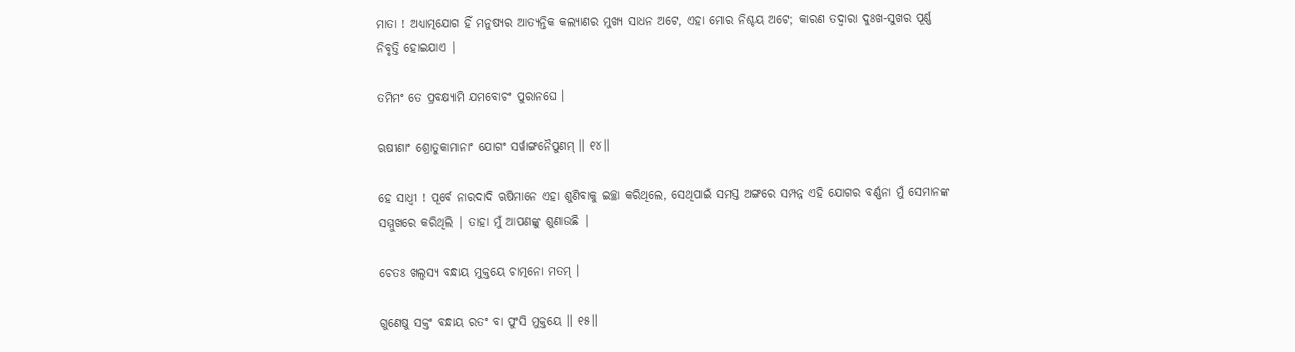ମାତା ! ଅଧ୍ୟାତ୍ମଯୋଗ ହିଁ ମନୁଷ୍ୟର ଆତ୍ୟନ୍ତିକ କଲ୍ୟାଣର ମୁଖ୍ୟ ସାଧନ ଅଟେ, ଏହା ମୋର ନିଶ୍ଚୟ ଅଟେ; କାରଣ ତଦ୍ବାରା ଦୁଃଖ-ସୁଖର ପୂର୍ଣ୍ଣ ନିବୃତ୍ତି ହୋଇଯାଏ |

ତମିମଂ ତେ ପ୍ରବକ୍ଷ୍ୟାମି ଯମବୋଚଂ ପୁରାନଘେ ।

ଋଷୀଣାଂ ଶ୍ରୋତୁକାମାନାଂ ଯୋଗଂ ସର୍ୱାଙ୍ଗନୈପୁଣମ୍ ॥ ୧୪॥

ହେ ସାଧ୍ବୀ ! ପୂର୍ବେ ନାରଦାଦି ଋଷିମାନେ ଏହା ଶୁଣିବାକୁ ଇଚ୍ଛା କରିଥିଲେ, ସେଥିପାଇଁ ସମସ୍ତ ଅଙ୍ଗରେ ସମ୍ପନ୍ନ ଏହି ଯୋଗର ବର୍ଣ୍ଣନା ମୁଁ ସେମାନଙ୍କ ସମ୍ମୁଖରେ କରିଥିଲି | ତାହା ମୁଁ ଆପଣଙ୍କୁ ଶୁଣାଉଛି |

ଚେତଃ ଖଲ୍ୱସ୍ୟ ବନ୍ଧାୟ ମୁକ୍ତୟେ ଚାତ୍ମନୋ ମତମ୍ ।

ଗୁଣେଷୁ ସକ୍ତଂ ବନ୍ଧାୟ ରତଂ ବା ପୁଂସି ମୁକ୍ତୟେ ॥ ୧୫॥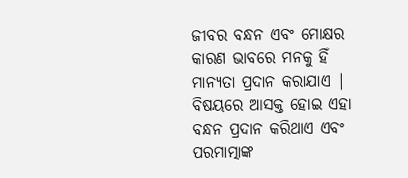ଜୀବର ବନ୍ଧନ ଏବଂ ମୋକ୍ଷର କାରଣ ଭାବରେ ମନକୁ ହିଁ ମାନ୍ୟତା ପ୍ରଦାନ କରାଯାଏ | ବିଷୟରେ ଆସକ୍ତ ହୋଇ ଏହା ବନ୍ଧନ ପ୍ରଦାନ କରିଥାଏ ଏବଂ ପରମାତ୍ମାଙ୍କ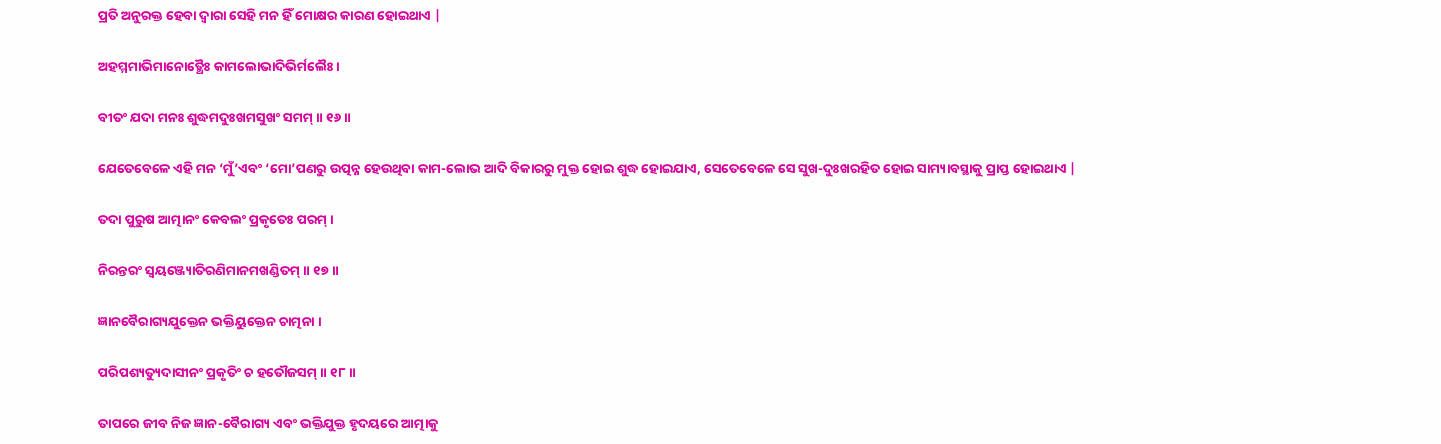ପ୍ରତି ଅନୁରକ୍ତ ହେବା ଦ୍ବାରା ସେହି ମନ ହିଁ ମୋକ୍ଷର କାରଣ ହୋଇଥାଏ |

ଅହମ୍ମମାଭିମାନୋତ୍ଥୈଃ କାମଲୋଭାଦିଭିର୍ମଲୈଃ ।

ବୀତଂ ଯଦା ମନଃ ଶୁଦ୍ଧମଦୁଃଖମସୁଖଂ ସମମ୍ ॥ ୧୬॥

ଯେତେବେଳେ ଏହି ମନ ‘ମୁଁ’ଏବଂ ‘ମୋ’ପଣରୁ ଉତ୍ପନ୍ନ ହେଉଥିବା କାମ-ଲୋଭ ଆଦି ବିକାରରୁ ମୁକ୍ତ ହୋଇ ଶୁଦ୍ଧ ହୋଇଯାଏ, ସେତେବେଳେ ସେ ସୁଖ-ଦୁଃଖରହିତ ହୋଇ ସାମ୍ୟାବସ୍ଥାକୁ ପ୍ରାପ୍ତ ହୋଇଥାଏ |

ତଦା ପୁରୁଷ ଆତ୍ମାନଂ କେବଲଂ ପ୍ରକୃତେଃ ପରମ୍ ।

ନିରନ୍ତରଂ ସ୍ୱୟଞ୍ଜ୍ୟୋତିରଣିମାନମଖଣ୍ଡିତମ୍ ॥ ୧୭॥

ଜ୍ଞାନବୈରାଗ୍ୟଯୁକ୍ତେନ ଭକ୍ତିୟୁକ୍ତେନ ଚାତ୍ମନା ।

ପରିପଶ୍ୟତ୍ୟୁଦାସୀନଂ ପ୍ରକୃତିଂ ଚ ହତୌଜସମ୍ ॥ ୧୮॥

ତାପରେ ଜୀବ ନିଜ ଜ୍ଞାନ-ବୈରାଗ୍ୟ ଏବଂ ଭକ୍ତିଯୁକ୍ତ ହୃଦୟରେ ଆତ୍ମାକୁ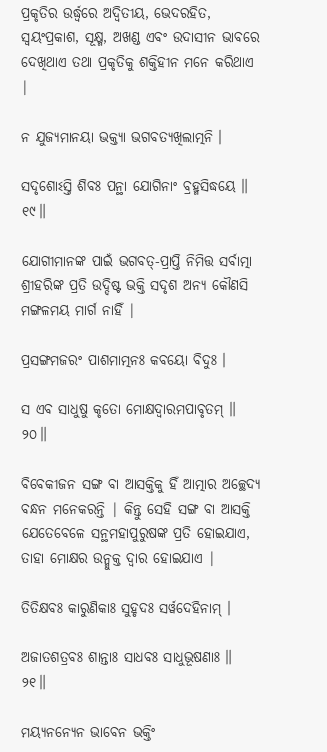ପ୍ରକୃତିର ଉର୍ଦ୍ଧ୍ବରେ ଅଦ୍ବିତୀୟ, ଭେଦରହିତ, ସ୍ବୟଂପ୍ରକାଶ, ସୂକ୍ଷ୍ମ, ଅଖଣ୍ଡ ଏବଂ ଉଦାସୀନ ଭାବରେ ଦେଖିଥାଏ ତଥା ପ୍ରକୃତିକୁ ଶକ୍ତିହୀନ ମନେ କରିଥାଏ |

ନ ଯୁଜ୍ୟମାନୟା ଭକ୍ତ୍ୟା ଭଗବତ୍ୟଖିଲାତ୍ମନି ।

ସଦୃଶୋଽସ୍ତି ଶିବଃ ପନ୍ଥା ଯୋଗିନାଂ ବ୍ରହ୍ମସିଦ୍ଧୟେ ॥ ୧୯॥

ଯୋଗୀମାନଙ୍କ ପାଇଁ ଭଗବତ୍-ପ୍ରାପ୍ତି ନିମିତ୍ତ ସର୍ବାତ୍ମା ଶ୍ରୀହରିଙ୍କ ପ୍ରତି ଉଦ୍ଦିଷ୍ଟ ଭକ୍ତି ସଦୃଶ ଅନ୍ୟ କୌଣସି ମଙ୍ଗଳମୟ ମାର୍ଗ ନାହିଁ |

ପ୍ରସଙ୍ଗମଜରଂ ପାଶମାତ୍ମନଃ କବୟୋ ବିଦୁଃ ।

ସ ଏବ ସାଧୁଷୁ କୃତୋ ମୋକ୍ଷଦ୍ୱାରମପାବୃତମ୍ ॥ ୨୦॥

ବିବେକୀଜନ ସଙ୍ଗ ବା ଆସକ୍ତିକୁ ହିଁ ଆତ୍ମାର ଅଚ୍ଛେଦ୍ୟ ବନ୍ଧନ ମନେକରନ୍ତି | କିନ୍ତୁ ସେହି ସଙ୍ଗ ବା ଆସକ୍ତି ଯେତେବେଳେ ସନ୍ଥମହାପୁରୁଷଙ୍କ ପ୍ରତି ହୋଇଯାଏ, ତାହା ମୋକ୍ଷର ଉନ୍ମୁକ୍ତ ଦ୍ବାର ହୋଇଯାଏ |

ତିତିକ୍ଷବଃ କାରୁଣିକାଃ ସୁହୃଦଃ ସର୍ୱଦେହିନାମ୍ ।

ଅଜାତଶତ୍ରବଃ ଶାନ୍ତାଃ ସାଧବଃ ସାଧୁଭୂଷଣାଃ ॥ ୨୧॥

ମୟ୍ୟନନ୍ୟେନ ଭାବେନ ଭକ୍ତିଂ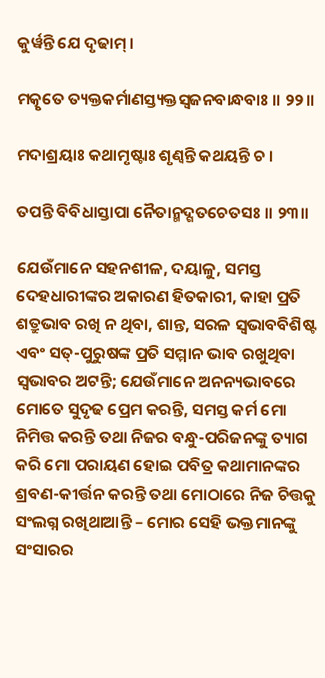କୁର୍ୱନ୍ତି ଯେ ଦୃଢାମ୍ ।

ମତ୍କୃତେ ତ୍ୟକ୍ତକର୍ମାଣସ୍ତ୍ୟକ୍ତସ୍ୱଜନବାନ୍ଧବାଃ ॥ ୨୨॥

ମଦାଶ୍ରୟାଃ କଥାମୃଷ୍ଟାଃ ଶୃଣ୍ୱନ୍ତି କଥୟନ୍ତି ଚ ।

ତପନ୍ତି ବିବିଧାସ୍ତାପା ନୈତାନ୍ମଦ୍ଗତଚେତସଃ ॥ ୨୩॥

ଯେଉଁମାନେ ସହନଶୀଳ, ଦୟାଳୁ, ସମସ୍ତ ଦେହଧାରୀଙ୍କର ଅକାରଣ ହିତକାରୀ, କାହା ପ୍ରତି ଶତ୍ରୁଭାବ ରଖି ନ ଥିବା, ଶାନ୍ତ, ସରଳ ସ୍ବଭାବବିଶିଷ୍ଟ ଏବଂ ସତ୍-ପୁରୁଷଙ୍କ ପ୍ରତି ସମ୍ମାନ ଭାବ ରଖୁଥିବା ସ୍ବଭାବର ଅଟନ୍ତି; ଯେଉଁମାନେ ଅନନ୍ୟଭାବରେ ମୋତେ ସୁଦୃଢ ପ୍ରେମ କରନ୍ତି, ସମସ୍ତ କର୍ମ ମୋ ନିମିତ୍ତ କରନ୍ତି ତଥା ନିଜର ବନ୍ଧୁ-ପରିଜନଙ୍କୁ ତ୍ୟାଗ କରି ମୋ ପରାୟଣ ହୋଇ ପବିତ୍ର କଥାମାନଙ୍କର ଶ୍ରବଣ-କୀର୍ତ୍ତନ କରନ୍ତି ତଥା ମୋଠାରେ ନିଜ ଚିତ୍ତକୁ ସଂଲଗ୍ନ ରଖିଥାଆନ୍ତି – ମୋର ସେହି ଭକ୍ତମାନଙ୍କୁ ସଂସାରର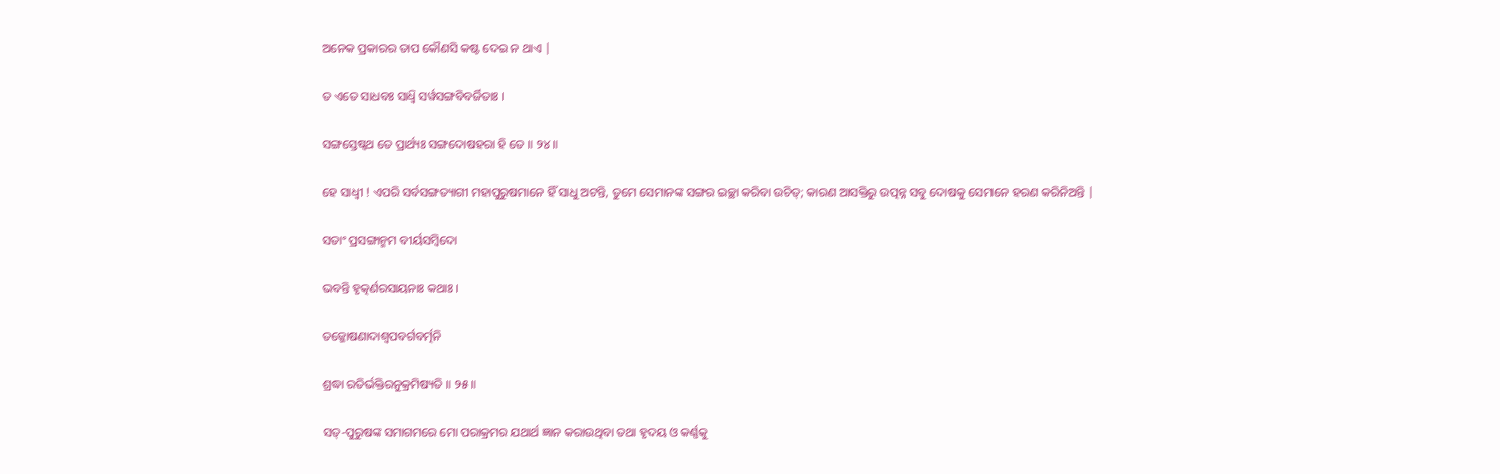ଅନେକ ପ୍ରକାରର ତାପ କୌଣସି କଷ୍ଟ ଦେଇ ନ ଥାଏ |

ତ ଏତେ ସାଧବଃ ସାଧ୍ୱି ସର୍ୱସଙ୍ଗବିବର୍ଜିତାଃ ।

ସଙ୍ଗସ୍ତେଷ୍ୱଥ ତେ ପ୍ରାର୍ଥ୍ୟଃ ସଙ୍ଗଦୋଷହରା ହି ତେ ॥ ୨୪॥

ହେ ସାଧ୍ବୀ ! ଏପରି ସର୍ବସଙ୍ଗତ୍ୟାଗୀ ମହାପୁରୁଷମାନେ ହିଁ ସାଧୁ ଅଟନ୍ତି, ତୁମେ ସେମାନଙ୍କ ସଙ୍ଗର ଇଚ୍ଛା କରିବା ଉଚିତ୍; କାରଣ ଆସକ୍ତିରୁ ଉତ୍ପନ୍ନ ସବୁ ଦୋଷକୁ ସେମାନେ ହରଣ କରିନିଅନ୍ତି |

ସତାଂ ପ୍ରସଙ୍ଗାନ୍ମମ ବୀର୍ୟସମ୍ବିଦୋ

ଭବନ୍ତି ହୃତ୍କର୍ଣରସାୟନାଃ କଥାଃ ।

ତଜ୍ଜୋଷଣାଦାଶ୍ୱପବର୍ଗବର୍ତ୍ମନି

ଶ୍ରଦ୍ଧା ରତିର୍ଭକ୍ତିରନୁକ୍ରମିଷ୍ୟତି ॥ ୨୫॥

ସତ୍-ପୁରୁଷଙ୍କ ସମାଗମରେ ମୋ ପରାକ୍ରମର ଯଥାର୍ଥ ଜ୍ଞାନ କରାଉଥିବା ତଥା ହୃଦୟ ଓ କର୍ଣ୍ଣକୁ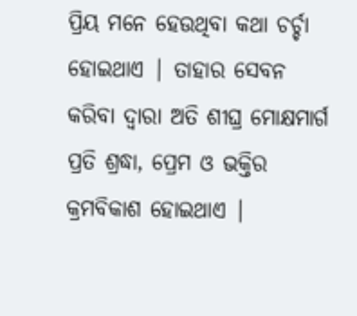ପ୍ରିୟ ମନେ ହେଉଥିବା କଥା ଚର୍ଚ୍ଚା ହୋଇଥାଏ | ତାହାର ସେବନ କରିବା ଦ୍ବାରା ଅତି ଶୀଘ୍ର ମୋକ୍ଷମାର୍ଗ ପ୍ରତି ଶ୍ରଦ୍ଧା, ପ୍ରେମ ଓ ଭକ୍ତିର କ୍ରମବିକାଶ ହୋଇଥାଏ |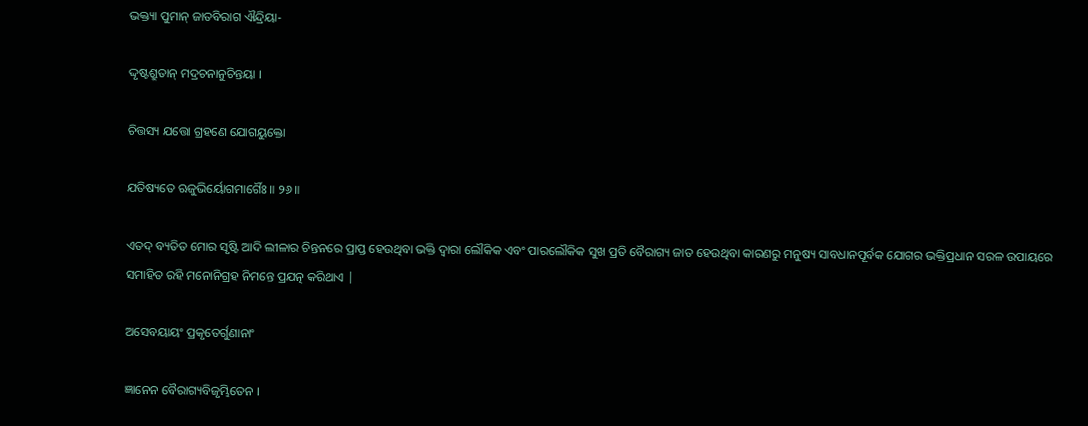ଭକ୍ତ୍ୟା ପୁମାନ୍ ଜାତବିରାଗ ଐନ୍ଦ୍ରିୟା-

ଦ୍ଦୃଷ୍ଟଶ୍ରୁତାନ୍ ମଦ୍ରଚନାନୁଚିନ୍ତୟା ।

ଚିତ୍ତସ୍ୟ ଯତ୍ତୋ ଗ୍ରହଣେ ଯୋଗୟୁକ୍ତୋ

ଯତିଷ୍ୟତେ ଋଜୁଭିର୍ୟୋଗମାର୍ଗୈଃ ॥ ୨୬॥

ଏତଦ୍ ବ୍ୟତିତ ମୋର ସୃଷ୍ଟି ଆଦି ଲୀଳାର ଚିନ୍ତନରେ ପ୍ରାପ୍ତ ହେଉଥିବା ଭକ୍ତି ଦ୍ବାରା ଲୌକିକ ଏବଂ ପାରଲୌକିକ ସୁଖ ପ୍ରତି ବୈରାଗ୍ୟ ଜାତ ହେଉଥିବା କାରଣରୁ ମନୁଷ୍ୟ ସାବଧାନପୂର୍ବକ ଯୋଗର ଭକ୍ତିପ୍ରଧାନ ସରଳ ଉପାୟରେ ସମାହିତ ରହି ମନୋନିଗ୍ରହ ନିମନ୍ତେ ପ୍ରଯତ୍ନ କରିଥାଏ |

ଅସେବୟାୟଂ ପ୍ରକୃତେର୍ଗୁଣାନାଂ

ଜ୍ଞାନେନ ବୈରାଗ୍ୟବିଜୃମ୍ଭିତେନ ।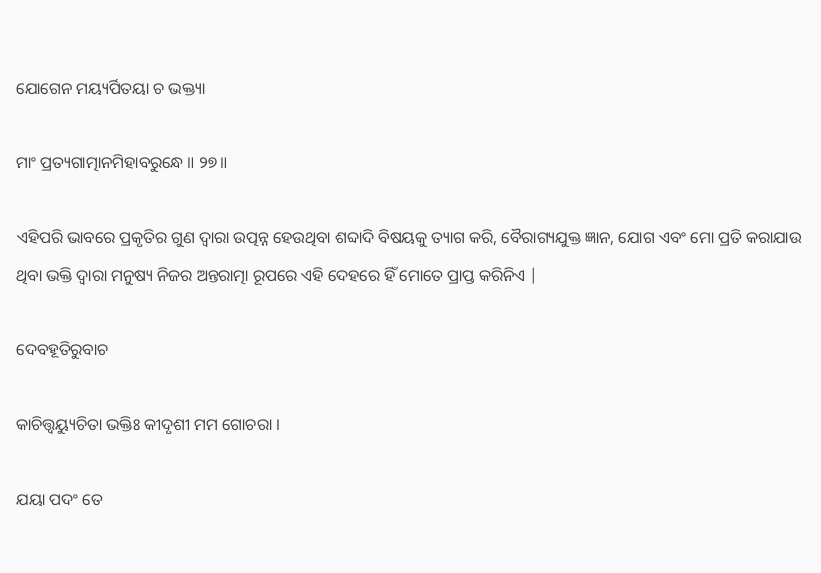ଯୋଗେନ ମୟ୍ୟର୍ପିତୟା ଚ ଭକ୍ତ୍ୟା

ମାଂ ପ୍ରତ୍ୟଗାତ୍ମାନମିହାବରୁନ୍ଧେ ॥ ୨୭॥

ଏହିପରି ଭାବରେ ପ୍ରକୃତିର ଗୁଣ ଦ୍ବାରା ଉତ୍ପନ୍ନ ହେଉଥିବା ଶବ୍ଦାଦି ବିଷୟକୁ ତ୍ୟାଗ କରି, ବୈରାଗ୍ୟଯୁକ୍ତ ଜ୍ଞାନ, ଯୋଗ ଏବଂ ମୋ ପ୍ରତି କରାଯାଉ ଥିବା ଭକ୍ତି ଦ୍ବାରା ମନୁଷ୍ୟ ନିଜର ଅନ୍ତରାତ୍ମା ରୂପରେ ଏହି ଦେହରେ ହିଁ ମୋତେ ପ୍ରାପ୍ତ କରିନିଏ |

ଦେବହୂତିରୁବାଚ

କାଚିତ୍ତ୍ୱୟ୍ୟୁଚିତା ଭକ୍ତିଃ କୀଦୃଶୀ ମମ ଗୋଚରା ।

ଯୟା ପଦଂ ତେ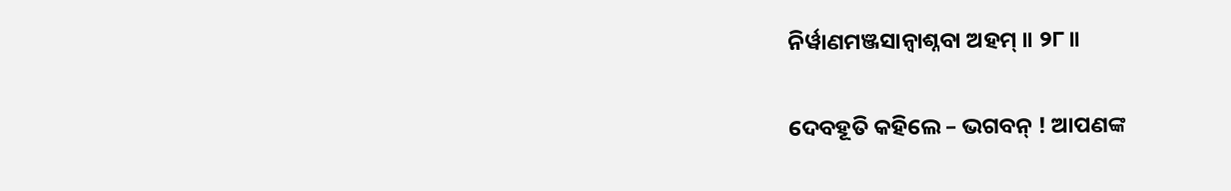ନିର୍ୱାଣମଞ୍ଜସାନ୍ୱାଶ୍ନବା ଅହମ୍ ॥ ୨୮॥

ଦେବହୂତି କହିଲେ – ଭଗବନ୍ ! ଆପଣଙ୍କ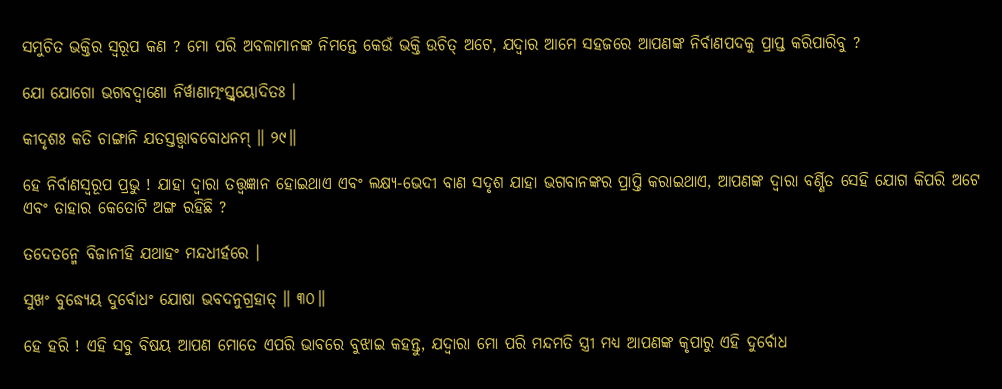ସମୁଚିତ ଭକ୍ତିର ସ୍ବରୂପ କଣ ? ମୋ ପରି ଅବଳାମାନଙ୍କ ନିମନ୍ତେ କେଉଁ ଭକ୍ତି ଉଚିତ୍ ଅଟେ, ଯଦ୍ବାର ଆମେ ସହଜରେ ଆପଣଙ୍କ ନିର୍ବାଣପଦକୁ ପ୍ରାପ୍ତ କରିପାରିବୁ ?

ଯୋ ଯୋଗୋ ଭଗବଦ୍ବାଣୋ ନିର୍ୱାଣାତ୍ମଂସ୍ତ୍ୱୟୋଦିତଃ ।

କୀଦୃଶଃ କତି ଚାଙ୍ଗାନି ଯତସ୍ତତ୍ତ୍ୱାବବୋଧନମ୍ ॥ ୨୯॥

ହେ ନିର୍ବାଣସ୍ବରୂପ ପ୍ରଭୁ ! ଯାହା ଦ୍ବାରା ତତ୍ତ୍ବଜ୍ଞାନ ହୋଇଥାଏ ଏବଂ ଲକ୍ଷ୍ୟ-ଭେଦୀ ବାଣ ସଦୃଶ ଯାହା ଭଗବାନଙ୍କର ପ୍ରାପ୍ତି କରାଇଥାଏ, ଆପଣଙ୍କ ଦ୍ବାରା ବର୍ଣ୍ଣିତ ସେହି ଯୋଗ କିପରି ଅଟେ ଏବଂ ତାହାର କେତୋଟି ଅଙ୍ଗ ରହିଛି ?

ତଦେତନ୍ମେ ବିଜାନୀହି ଯଥାହଂ ମନ୍ଦଧୀର୍ହରେ ।

ସୁଖଂ ବୁଦ୍ଧ୍ୟେୟ ଦୁର୍ବୋଧଂ ଯୋଷା ଭବଦନୁଗ୍ରହାତ୍ ॥ ୩୦॥

ହେ ହରି ! ଏହି ସବୁ ବିଷୟ ଆପଣ ମୋତେ ଏପରି ଭାବରେ ବୁଝାଇ କହନ୍ତୁ, ଯଦ୍ବାରା ମୋ ପରି ମନ୍ଦମତି ସ୍ତ୍ରୀ ମଧ୍ୟ ଆପଣଙ୍କ କୃପାରୁ ଏହି ଦୁର୍ବୋଧ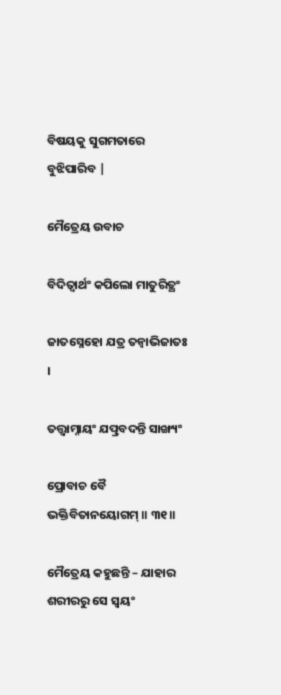ବିଷୟକୁ ସୁଗମତାରେ ବୁଝିପାରିବ |

ମୈତ୍ରେୟ ଉବାଚ

ବିଦିତ୍ୱାର୍ଥଂ କପିଲୋ ମାତୁରିତ୍ଥଂ

ଜାତସ୍ନେହୋ ଯତ୍ର ତନ୍ୱାଭିଜାତଃ ।

ତତ୍ତ୍ୱାମ୍ନାୟଂ ଯତ୍ପ୍ରବଦନ୍ତି ସାଙ୍ଖ୍ୟଂ

ପ୍ରୋବାଚ ବୈ ଭକ୍ତିବିତାନୟୋଗମ୍ ॥ ୩୧॥

ମୈତ୍ରେୟ କହୁଛନ୍ତି – ଯାହାର ଶରୀରରୁ ସେ ସ୍ବୟଂ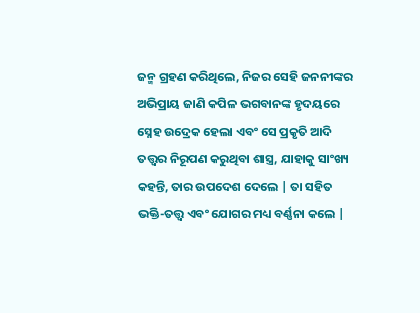ଜନ୍ମ ଗ୍ରହଣ କରିଥିଲେ, ନିଜର ସେହି ଜନନୀଙ୍କର ଅଭିପ୍ରାୟ ଜାଣି କପିଳ ଭଗବାନଙ୍କ ହୃଦୟରେ ସ୍ନେହ ଉଦ୍ରେକ ହେଲା ଏବଂ ସେ ପ୍ରକୃତି ଆଦି ତତ୍ତ୍ବର ନିରୂପଣ କରୁଥିବା ଶାସ୍ତ୍ର, ଯାହାକୁ ସାଂଖ୍ୟ କହନ୍ତି, ତାର ଉପଦେଶ ଦେଲେ | ତା ସହିତ ଭକ୍ତି-ତତ୍ତ୍ବ ଏବଂ ଯୋଗର ମଧ୍ୟ ବର୍ଣ୍ଣନା କଲେ |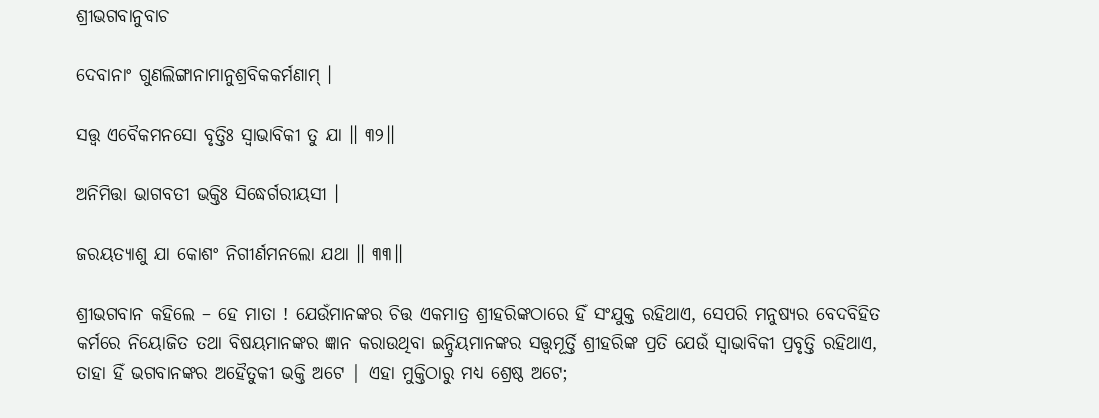ଶ୍ରୀଭଗବାନୁବାଚ

ଦେବାନାଂ ଗୁଣଲିଙ୍ଗାନାମାନୁଶ୍ରବିକକର୍ମଣାମ୍ ।

ସତ୍ତ୍ୱ ଏବୈକମନସୋ ବୃତ୍ତିଃ ସ୍ୱାଭାବିକୀ ତୁ ଯା ॥ ୩୨॥

ଅନିମିତ୍ତା ଭାଗବତୀ ଭକ୍ତିଃ ସିଦ୍ଧେର୍ଗରୀୟସୀ ।

ଜରୟତ୍ୟାଶୁ ଯା କୋଶଂ ନିଗୀର୍ଣମନଲୋ ଯଥା ॥ ୩୩॥

ଶ୍ରୀଭଗବାନ କହିଲେ – ହେ ମାତା ! ଯେଉଁମାନଙ୍କର ଚିତ୍ତ ଏକମାତ୍ର ଶ୍ରୀହରିଙ୍କଠାରେ ହିଁ ସଂଯୁକ୍ତ ରହିଥାଏ, ସେପରି ମନୁଷ୍ୟର ବେଦବିହିତ କର୍ମରେ ନିୟୋଜିତ ତଥା ବିଷୟମାନଙ୍କର ଜ୍ଞାନ କରାଉଥିବା ଇନ୍ଦ୍ରିୟମାନଙ୍କର ସତ୍ତ୍ବମୂର୍ତ୍ତି ଶ୍ରୀହରିଙ୍କ ପ୍ରତି ଯେଉଁ ସ୍ବାଭାବିକୀ ପ୍ରବୃତ୍ତି ରହିଥାଏ, ତାହା ହିଁ ଭଗବାନଙ୍କର ଅହୈତୁକୀ ଭକ୍ତି ଅଟେ | ଏହା ମୁକ୍ତିଠାରୁ ମଧ୍ୟ ଶ୍ରେଷ୍ଠ ଅଟେ;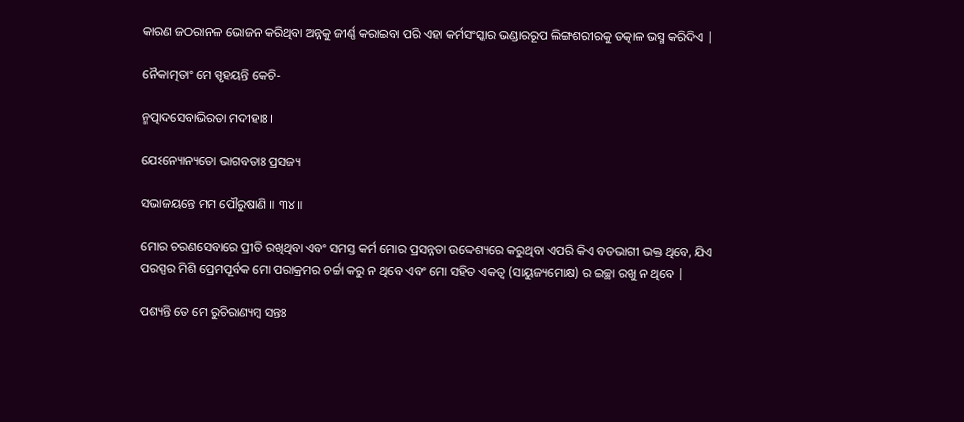କାରଣ ଜଠରାନଳ ଭୋଜନ କରିଥିବା ଅନ୍ନକୁ ଜୀର୍ଣ୍ଣ କରାଇବା ପରି ଏହା କର୍ମସଂସ୍କାର ଭଣ୍ଡାରରୂପ ଲିଙ୍ଗଶରୀରକୁ ତତ୍କାଳ ଭସ୍ମ କରିଦିଏ |

ନୈକାତ୍ମତାଂ ମେ ସ୍ପୃହୟନ୍ତି କେଚି-

ନ୍ମତ୍ପାଦସେବାଭିରତା ମଦୀହାଃ ।

ଯେଽନ୍ୟୋନ୍ୟତୋ ଭାଗବତାଃ ପ୍ରସଜ୍ୟ

ସଭାଜୟନ୍ତେ ମମ ପୌରୁଷାଣି ॥ ୩୪॥

ମୋର ଚରଣସେବାରେ ପ୍ରୀତି ରଖିଥିବା ଏବଂ ସମସ୍ତ କର୍ମ ମୋର ପ୍ରସନ୍ନତା ଉଦ୍ଦେଶ୍ୟରେ କରୁଥିବା ଏପରି କିଏ ବଡଭାଗୀ ଭକ୍ତ ଥିବେ, ଯିଏ ପରସ୍ପର ମିଶି ପ୍ରେମପୂର୍ବକ ମୋ ପରାକ୍ରମର ଚର୍ଚ୍ଚା କରୁ ନ ଥିବେ ଏବଂ ମୋ ସହିତ ଏକତ୍ବ (ସାୟୁଜ୍ୟମୋକ୍ଷ) ର ଇଚ୍ଛା ରଖୁ ନ ଥିବେ |

ପଶ୍ୟନ୍ତି ତେ ମେ ରୁଚିରାଣ୍ୟମ୍ବ ସନ୍ତଃ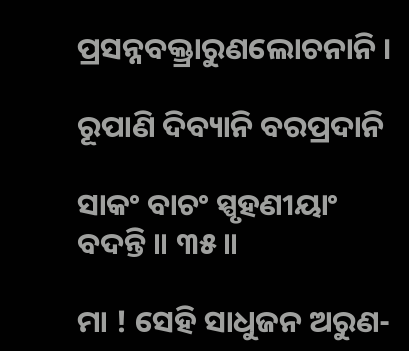ପ୍ରସନ୍ନବକ୍ତ୍ରାରୁଣଲୋଚନାନି ।

ରୂପାଣି ଦିବ୍ୟାନି ବରପ୍ରଦାନି

ସାକଂ ବାଚଂ ସ୍ପୃହଣୀୟାଂ ବଦନ୍ତି ॥ ୩୫॥

ମା ! ସେହି ସାଧୁଜନ ଅରୁଣ-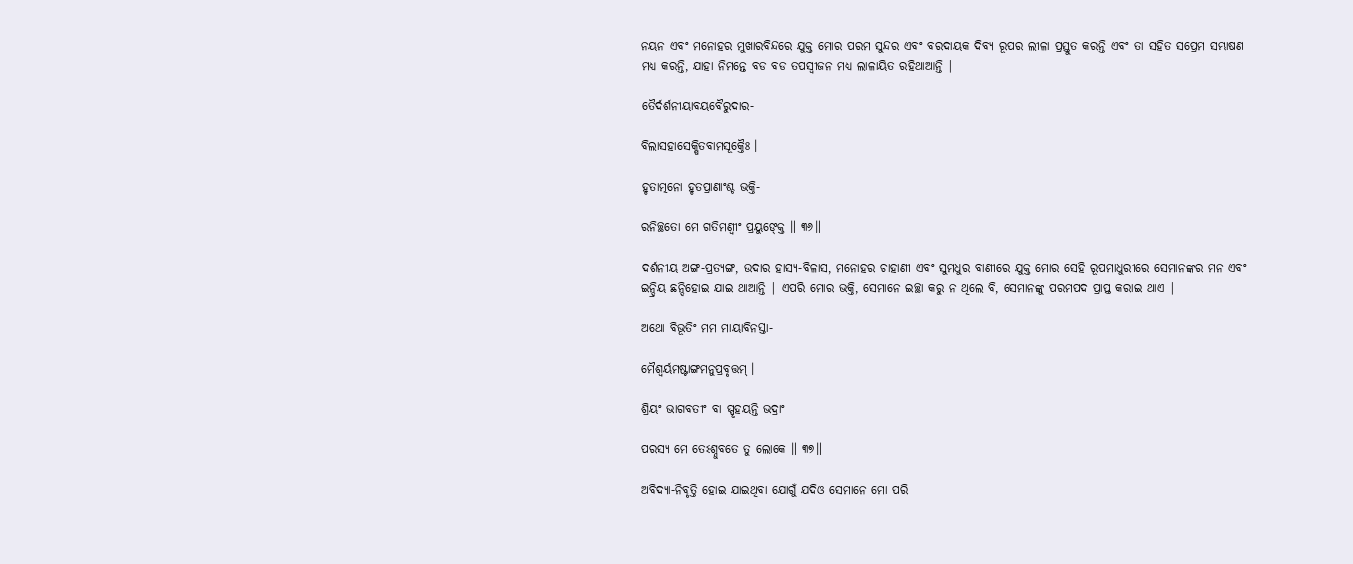ନୟନ ଏବଂ ମନୋହର ମୁଖାରବିନ୍ଦରେ ଯୁକ୍ତ ମୋର ପରମ ସୁନ୍ଦର ଏବଂ ବରଦାୟକ ଦିବ୍ୟ ରୂପର ଲୀଳା ପ୍ରସ୍ତୁତ କରନ୍ତି ଏବଂ ତା ସହିତ ସପ୍ରେମ ସମ୍ଭାଷଣ ମଧ୍ୟ କରନ୍ତି, ଯାହା ନିମନ୍ତେ ବଡ ବଡ ତପସ୍ବୀଜନ ମଧ୍ୟ ଲାଳାୟିତ ରହିଥାଆନ୍ତି |

ତୈର୍ଦର୍ଶନୀୟାବୟବୈରୁଦାର-

ବିଲାସହାସେକ୍ଷିତବାମସୂକ୍ତୈଃ ।

ହୃତାତ୍ମନୋ ହୃତପ୍ରାଣାଂଶ୍ଚ ଭକ୍ତି-

ରନିଚ୍ଛତୋ ମେ ଗତିମଣ୍ୱୀଂ ପ୍ରୟୁଙ୍କ୍ତେ ॥ ୩୬॥

ଦର୍ଶନୀୟ ଅଙ୍ଗ-ପ୍ରତ୍ୟଙ୍ଗ, ଉଦାର ହାସ୍ୟ-ବିଳାସ, ମନୋହର ଚାହାଣୀ ଏବଂ ସୁମଧୁର ବାଣୀରେ ଯୁକ୍ତ ମୋର ସେହି ରୂପମାଧୁରୀରେ ସେମାନଙ୍କର ମନ ଏବଂ ଇନ୍ଦ୍ରିୟ ଛନ୍ଦିହୋଇ ଯାଇ ଥାଆନ୍ତି | ଏପରି ମୋର ଭକ୍ତି, ସେମାନେ ଇଚ୍ଛା କରୁ ନ ଥିଲେ ବି, ସେମାନଙ୍କୁ ପରମପଦ ପ୍ରାପ୍ତ କରାଇ ଥାଏ |

ଅଥୋ ବିଭୂତିଂ ମମ ମାୟାବିନସ୍ତା-

ମୈଶ୍ୱର୍ୟମଷ୍ଟାଙ୍ଗମନୁପ୍ରବୃତ୍ତମ୍ ।

ଶ୍ରିୟଂ ଭାଗବତୀଂ ବା ସ୍ପୃହୟନ୍ତି ଭଦ୍ରାଂ

ପରସ୍ୟ ମେ ତେଽଶ୍ନୁବତେ ତୁ ଲୋକେ ॥ ୩୭॥

ଅବିଦ୍ୟା-ନିବୃତ୍ତି ହୋଇ ଯାଇଥିବା ଯୋଗୁଁ ଯଦିଓ ସେମାନେ ମୋ ପରି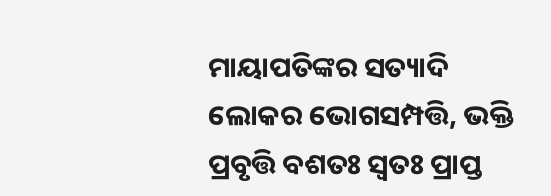ମାୟାପତିଙ୍କର ସତ୍ୟାଦି ଲୋକର ଭୋଗସମ୍ପତ୍ତି, ଭକ୍ତି ପ୍ରବୃତ୍ତି ବଶତଃ ସ୍ବତଃ ପ୍ରାପ୍ତ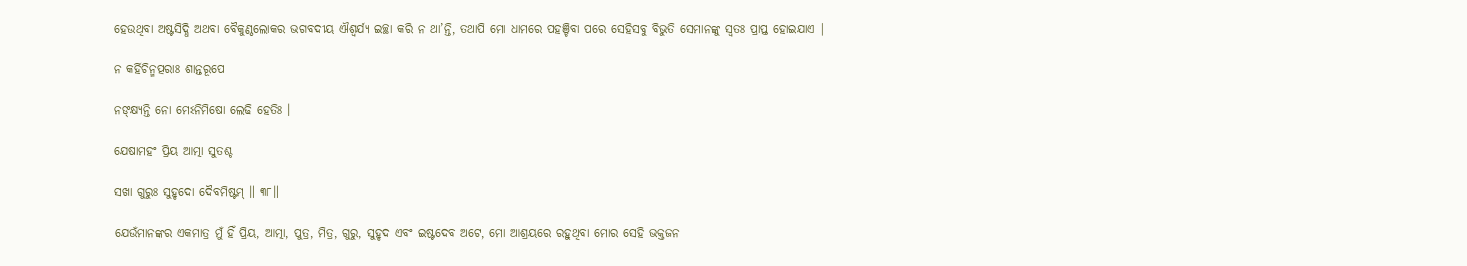ହେଉଥିବା ଅଷ୍ଟସିଦ୍ଧି ଅଥବା ବୈକୁଣ୍ଠଲୋକର ଭଗବଦୀୟ ଐଶ୍ବର୍ଯ୍ୟ ଇଚ୍ଛା କରି ନ ଥା’ନ୍ତି, ତଥାପି ମୋ ଧାମରେ ପହଞ୍ଚିବା ପରେ ସେହିସବୁ ବିଭୁତି ସେମାନଙ୍କୁ ସ୍ବତଃ ପ୍ରାପ୍ତ ହୋଇଯାଏ |

ନ କର୍ହିଚିନ୍ମତ୍ପରାଃ ଶାନ୍ତରୂପେ

ନଙ୍କ୍ଷ୍ୟନ୍ତି ନୋ ମେଽନିମିଷୋ ଲେଢି ହେତିଃ ।

ଯେଷାମହଂ ପ୍ରିୟ ଆତ୍ମା ସୁତଶ୍ଚ

ସଖା ଗୁରୁଃ ସୁହୃଦୋ ଦୈବମିଷ୍ଟମ୍ ॥ ୩୮॥

ଯେଉଁମାନଙ୍କର ଏକମାତ୍ର ମୁଁ ହିଁ ପ୍ରିୟ, ଆତ୍ମା, ପୁତ୍ର, ମିତ୍ର, ଗୁରୁ, ସୁହୃଦ ଏବଂ ଇଷ୍ଟଦେବ ଅଟେ, ମୋ ଆଶ୍ରୟରେ ରହୁଥିବା ମୋର ସେହି ଭକ୍ତଜନ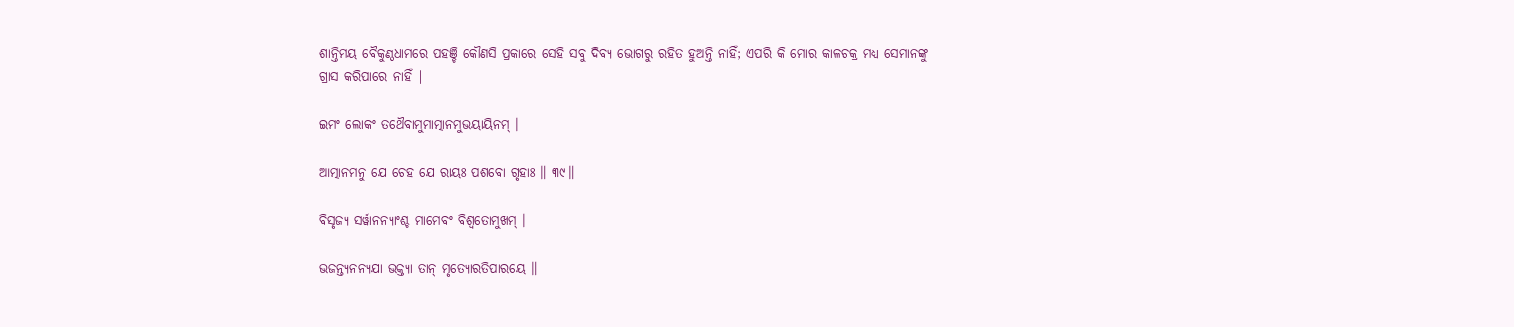ଶାନ୍ତିମୟ ବୈକୁଣ୍ଠଧାମରେ ପହଞ୍ଚି କୌଣସି ପ୍ରକାରେ ସେହି ସବୁ ଦିବ୍ୟ ଭୋଗରୁ ରହିତ ହୁଅନ୍ତି ନାହିଁ; ଏପରି କି ମୋର କାଳଚକ୍ର ମଧ୍ୟ ସେମାନଙ୍କୁ ଗ୍ରାସ କରିପାରେ ନାହିଁ |

ଇମଂ ଲୋକଂ ତଥୈବାମୁମାତ୍ମାନମୁଭୟାୟିନମ୍ ।

ଆତ୍ମାନମନୁ ଯେ ଚେହ ଯେ ରାୟଃ ପଶବୋ ଗୃହାଃ ॥ ୩୯॥

ବିସୃଜ୍ୟ ସର୍ୱାନନ୍ୟାଂଶ୍ଚ ମାମେବଂ ବିଶ୍ୱତୋମୁଖମ୍ ।

ଭଜନ୍ତ୍ୟନନ୍ୟଯା ଭକ୍ତ୍ୟା ତାନ୍ ମୃତ୍ୟୋରତିପାରୟେ ॥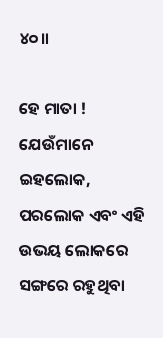୪୦॥

ହେ ମାତା ! ଯେଉଁମାନେ ଇହଲୋକ, ପରଲୋକ ଏବଂ ଏହି ଉଭୟ ଲୋକରେ ସଙ୍ଗରେ ରହୁଥିବା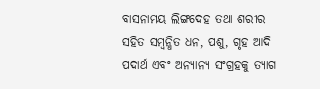ବାସନାମୟ ଲିଙ୍ଗଦେହ ତଥା ଶରୀର ସହିତ ସମ୍ବନ୍ଧିତ ଧନ, ପଶୁ, ଗୃହ ଆଦି ପଦାର୍ଥ ଏବଂ ଅନ୍ୟାନ୍ୟ ସଂଗ୍ରହକୁ ତ୍ୟାଗ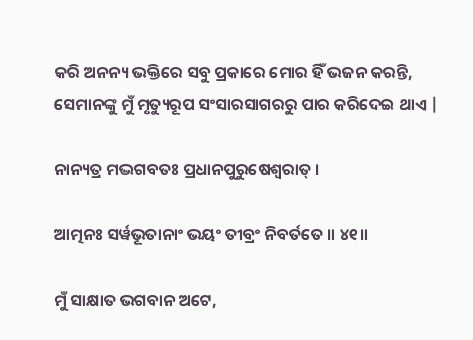କରି ଅନନ୍ୟ ଭକ୍ତିରେ ସବୁ ପ୍ରକାରେ ମୋର ହିଁ ଭଜନ କରନ୍ତି, ସେମାନଙ୍କୁ ମୁଁ ମୃତ୍ୟୁରୂପ ସଂସାରସାଗରରୁ ପାର କରିଦେଇ ଥାଏ |

ନାନ୍ୟତ୍ର ମଦ୍ଭଗବତଃ ପ୍ରଧାନପୁରୁଷେଶ୍ୱରାତ୍ ।

ଆତ୍ମନଃ ସର୍ୱଭୂତାନାଂ ଭୟଂ ତୀବ୍ରଂ ନିବର୍ତତେ ॥ ୪୧॥

ମୁଁ ସାକ୍ଷାତ ଭଗବାନ ଅଟେ,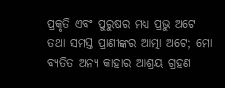ପ୍ରକୃତି ଏବଂ ପୁରୁଷର ମଧ୍ୟ ପ୍ରଭୁ ଅଟେ ତଥା ସମସ୍ତ ପ୍ରାଣୀଙ୍କର ଆତ୍ମା ଅଟେ; ମୋ ବ୍ୟତିତ ଅନ୍ୟ କାହାର ଆଶ୍ରୟ ଗ୍ରହଣ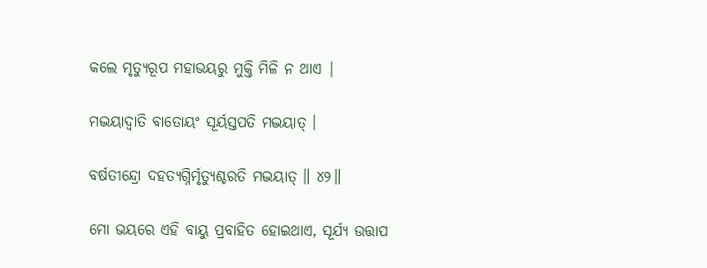କଲେ ମୃତ୍ୟୁରୂପ ମହାଭୟରୁ ମୁକ୍ତି ମିଳି ନ ଥାଏ |

ମଦ୍ଭୟାଦ୍ୱାତି ବାତୋୟଂ ସୂର୍ୟସ୍ତପତି ମଦ୍ଭୟାତ୍ ।

ବର୍ଷତୀନ୍ଦ୍ରୋ ଦହତ୍ୟଗ୍ନିର୍ମୃତ୍ୟୁଶ୍ଚରତି ମଦ୍ଭୟାତ୍ ॥ ୪୨॥

ମୋ ଭୟରେ ଏହି ବାୟୁ ପ୍ରବାହିତ ହୋଇଥାଏ, ସୂର୍ଯ୍ୟ ଉତ୍ତାପ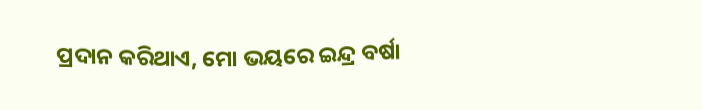ପ୍ରଦାନ କରିଥାଏ, ମୋ ଭୟରେ ଇନ୍ଦ୍ର ବର୍ଷା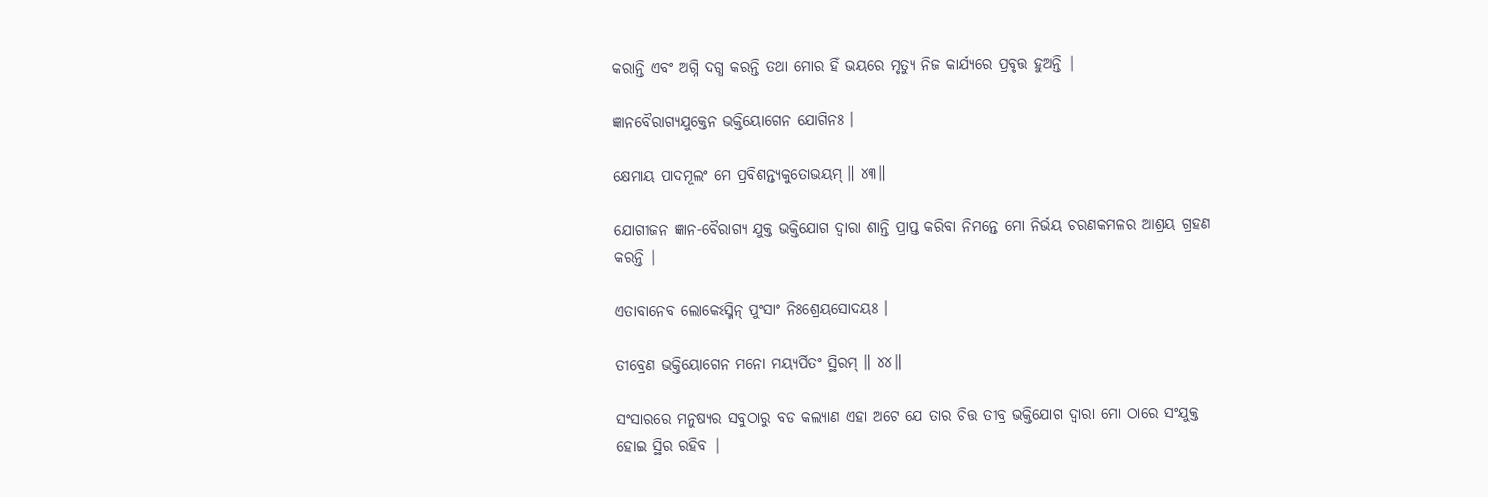କରାନ୍ତି ଏବଂ ଅଗ୍ନି ଦଗ୍ଧ କରନ୍ତି ତଥା ମୋର ହିଁ ଭୟରେ ମୃତ୍ୟୁ ନିଜ କାର୍ଯ୍ୟରେ ପ୍ରବୃତ୍ତ ହୁଅନ୍ତି |

ଜ୍ଞାନବୈରାଗ୍ୟଯୁକ୍ତେନ ଭକ୍ତିୟୋଗେନ ଯୋଗିନଃ ।

କ୍ଷେମାୟ ପାଦମୂଲଂ ମେ ପ୍ରବିଶନ୍ତ୍ୟକୁତୋଭୟମ୍ ॥ ୪୩॥

ଯୋଗୀଜନ ଜ୍ଞାନ-ବୈରାଗ୍ୟ ଯୁକ୍ତ ଭକ୍ତିଯୋଗ ଦ୍ବାରା ଶାନ୍ତି ପ୍ରାପ୍ତ କରିବା ନିମନ୍ତେ ମୋ ନିର୍ଭୟ ଚରଣକମଳର ଆଶ୍ରୟ ଗ୍ରହଣ କରନ୍ତି |

ଏତାବାନେବ ଲୋକେଽସ୍ମିନ୍ ପୁଂସାଂ ନିଃଶ୍ରେୟସୋଦୟଃ ।

ତୀବ୍ରେଣ ଭକ୍ତିୟୋଗେନ ମନୋ ମୟ୍ୟର୍ପିତଂ ସ୍ଥିରମ୍ ॥ ୪୪॥

ସଂସାରରେ ମନୁଷ୍ୟର ସବୁଠାରୁ ବଡ କଲ୍ୟାଣ ଏହା ଅଟେ ଯେ ତାର ଚିତ୍ତ ତୀବ୍ର ଭକ୍ତିଯୋଗ ଦ୍ବାରା ମୋ ଠାରେ ସଂଯୁକ୍ତ ହୋଇ ସ୍ଥିର ରହିବ |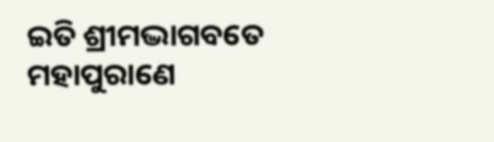ଇତି ଶ୍ରୀମଦ୍ଭାଗବତେ ମହାପୁରାଣେ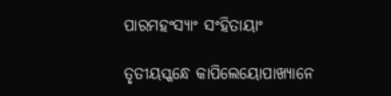ପାରମହଂସ୍ୟାଂ ସଂହିତାୟାଂ

ତୃତୀୟସ୍କନ୍ଧେ କାପିଲେୟୋପାଖ୍ୟାନେ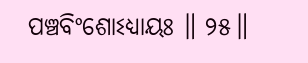ପଞ୍ଚବିଂଶୋଽଧ୍ୟାୟଃ ॥ ୨୫॥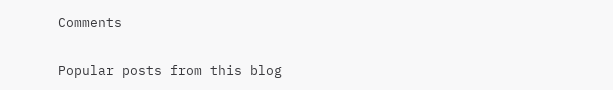Comments

Popular posts from this blog